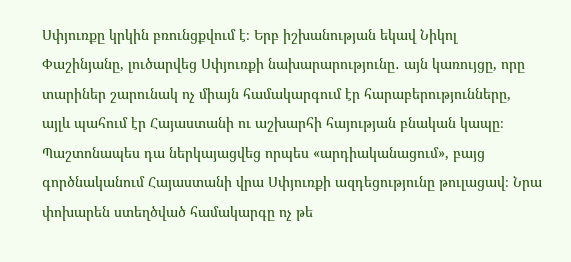Սփյուռքը կրկին բռունցքվում է։ Երբ իշխանության եկավ Նիկոլ Փաշինյանը, լուծարվեց Սփյուռքի նախարարությունը․ այն կառույցը, որը տարիներ շարունակ ոչ միայն համակարգում էր հարաբերությունները, այլև պահում էր Հայաստանի ու աշխարհի հայության բնական կապը։ Պաշտոնապես դա ներկայացվեց որպես «արդիականացում», բայց գործնականում Հայաստանի վրա Սփյուռքի ազդեցությունը թուլացավ։ Նրա փոխարեն ստեղծված համակարգը ոչ թե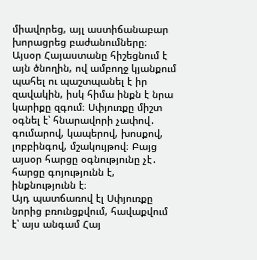միավորեց, այլ աստիճանաբար խորացրեց բաժանումները։
Այսօր Հայաստանը հիշեցնում է այն ծնողին, ով ամբողջ կյանքում պահել ու պաշտպանել է իր զավակին, իսկ հիմա ինքն է նրա կարիքը զգում։ Սփյուռքը միշտ օգնել է՝ հնարավորի չափով․ գումարով, կապերով, խոսքով, լոբբինգով, մշակույթով։ Բայց այսօր հարցը օգնությունը չէ․ հարցը գոյությունն է, ինքնությունն է։
Այդ պատճառով էլ Սփյուռքը նորից բռունցքվում, հավաքվում է՝ այս անգամ Հայ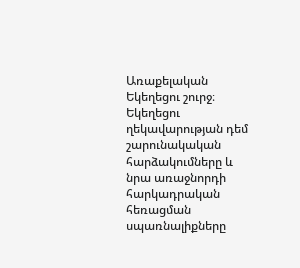Առաքելական Եկեղեցու շուրջ։
Եկեղեցու ղեկավարության դեմ շարունակական հարձակումները և նրա առաջնորդի հարկադրական հեռացման սպառնալիքները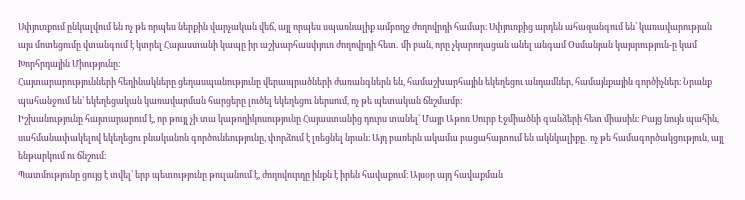Սփյուռքում ընկալվում են ոչ թե որպես ներքին վարչական վեճ, այլ որպես սպառնալիք ամբողջ ժողովրդի համար։ Սփյուռքից արդեն ահազանգում են՝ կառավարության այս մոտեցումը վտանգում է կտրել Հայաստանի կապը իր աշխարհասփյուռ ժողովրդի հետ․ մի բան, որը չկարողացան անել անգամ Օսմանյան կայսրություն-ը կամ Խորհրդային Միությունը։
Հայտարարությունների հեղինակները ցեղասպանությունը վերապրածների ժառանգներն են, համաշխարհային եկեղեցու անդամներ, համայնքային գործիչներ։ Նրանք պահանջում են՝ եկեղեցական կառավարման հարցերը լուծել եկեղեցու ներսում, ոչ թե պետական ճնշմամբ։
Իշխանությունը հայտարարում է, որ թույլ չի տա կաթողիկոսությունը Հայաստանից դուրս տանել՝ Մայր Աթոռ Սուրբ Էջմիածնի գանձերի հետ միասին։ Բայց նույն պահին, սահմանափակելով եկեղեցու բնականոն գործունեությունը, փորձում է լռեցնել նրան։ Այդ բառերն ակամա բացահայտում են ակնկալիքը․ ոչ թե համագործակցություն, այլ ենթարկում ու ճնշում։
Պատմությունը ցույց է տվել՝ երբ պետությունը թուլանում է, ժողովուրդը ինքն է իրեն հավաքում։ Այսօր այդ հավաքման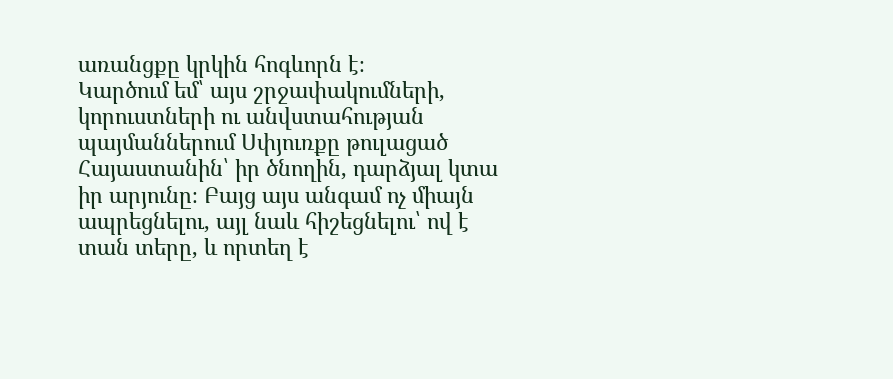առանցքը կրկին հոգևորն է։
Կարծում եմ՝ այս շրջափակումների, կորուստների ու անվստահության պայմաններում Սփյուռքը թուլացած Հայաստանին՝ իր ծնողին, դարձյալ կտա իր արյունը։ Բայց այս անգամ ոչ միայն ապրեցնելու, այլ նաև հիշեցնելու՝ ով է տան տերը, և որտեղ է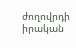ժողովրդի իրական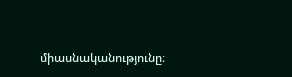միասնականությունը։